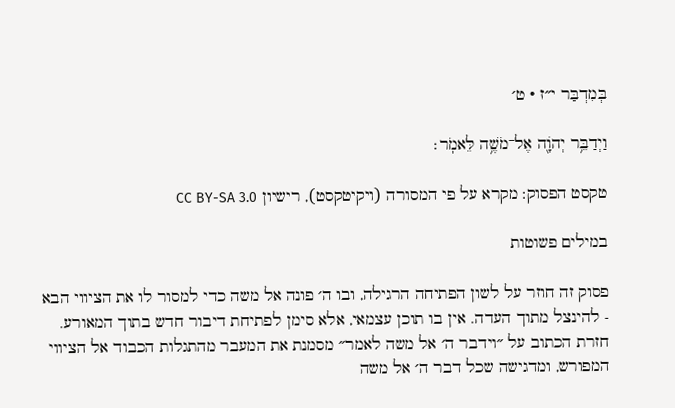בְּמִדְבַּר י״ז · ט׳

וַיְדַבֵּ֥ר יְהֹוָ֖ה אֶל־מֹשֶׁ֥ה לֵּאמֹֽר׃

טקסט הפסוק: מקרא על פי המסורה (ויקיטקסט), רישיון CC BY-SA 3.0

במילים פשוטות

פסוק זה חוזר על לשון הפתיחה הרגילה, ובו ה׳ פונה אל משה כדי למסור לו את הציווי הבא - להינצל מתוך העדה. אין בו תוכן עצמאי, אלא סימן לפתיחת דיבור חדש בתוך המאורע. חזרת הכתוב על ״וידבר ה׳ אל משה לאמר״ מסמנת את המעבר מהתגלות הכבוד אל הציווי המפורש, ומדגישה שכל דבר ה׳ אל משה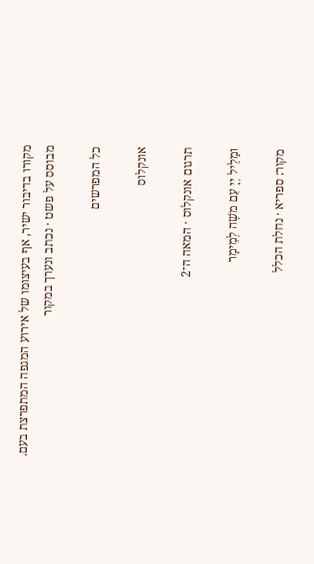מקורו בדיבור ישיר, אף בעיצומו של אירוע המגפה המתפרצת בעם.
מבוסס על פשט · נכתב ונערך במקור

כל המפרשים

אונקלוס

תרגום אונקלוס · המאה ה־2

וּמַלֵיל יְיָ עִם משֶׁה לְמֵימָר

מקור: ספריא · נחלת הכלל